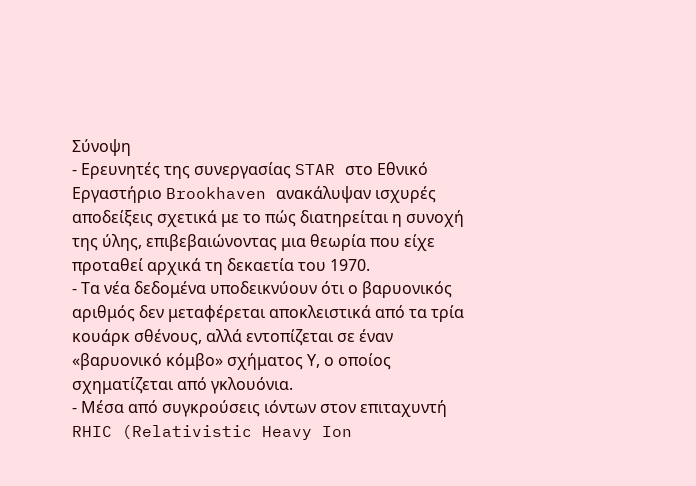Σύνοψη
- Ερευνητές της συνεργασίας STAR στο Εθνικό Εργαστήριο Brookhaven ανακάλυψαν ισχυρές αποδείξεις σχετικά με το πώς διατηρείται η συνοχή της ύλης, επιβεβαιώνοντας μια θεωρία που είχε προταθεί αρχικά τη δεκαετία του 1970.
- Τα νέα δεδομένα υποδεικνύουν ότι ο βαρυονικός αριθμός δεν μεταφέρεται αποκλειστικά από τα τρία κουάρκ σθένους, αλλά εντοπίζεται σε έναν «βαρυονικό κόμβο» σχήματος Υ, ο οποίος σχηματίζεται από γκλουόνια.
- Μέσα από συγκρούσεις ιόντων στον επιταχυντή RHIC (Relativistic Heavy Ion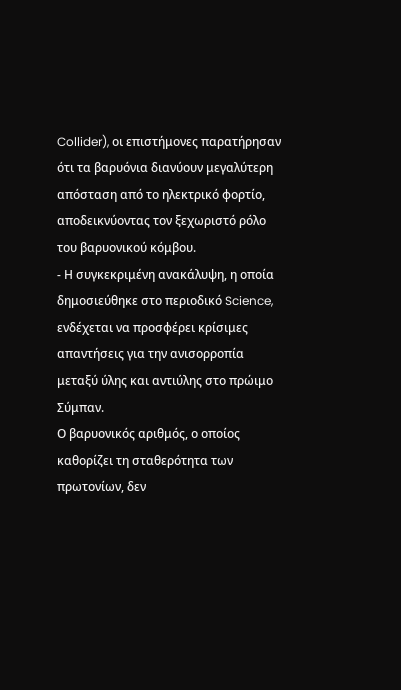Collider), οι επιστήμονες παρατήρησαν ότι τα βαρυόνια διανύουν μεγαλύτερη απόσταση από το ηλεκτρικό φορτίο, αποδεικνύοντας τον ξεχωριστό ρόλο του βαρυονικού κόμβου.
- Η συγκεκριμένη ανακάλυψη, η οποία δημοσιεύθηκε στο περιοδικό Science, ενδέχεται να προσφέρει κρίσιμες απαντήσεις για την ανισορροπία μεταξύ ύλης και αντιύλης στο πρώιμο Σύμπαν.
Ο βαρυονικός αριθμός, ο οποίος καθορίζει τη σταθερότητα των πρωτονίων, δεν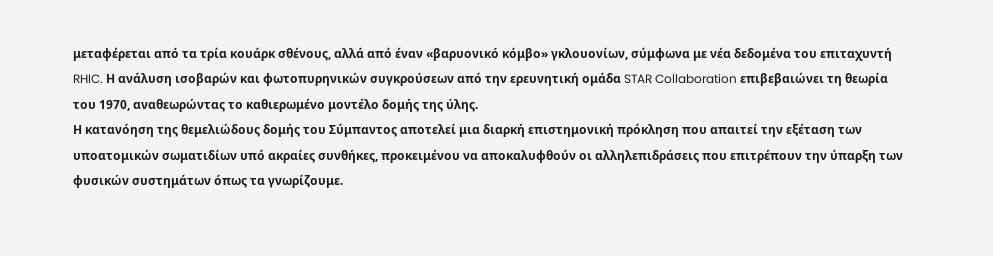μεταφέρεται από τα τρία κουάρκ σθένους, αλλά από έναν «βαρυονικό κόμβο» γκλουονίων, σύμφωνα με νέα δεδομένα του επιταχυντή RHIC. Η ανάλυση ισοβαρών και φωτοπυρηνικών συγκρούσεων από την ερευνητική ομάδα STAR Collaboration επιβεβαιώνει τη θεωρία του 1970, αναθεωρώντας το καθιερωμένο μοντέλο δομής της ύλης.
Η κατανόηση της θεμελιώδους δομής του Σύμπαντος αποτελεί μια διαρκή επιστημονική πρόκληση που απαιτεί την εξέταση των υποατομικών σωματιδίων υπό ακραίες συνθήκες, προκειμένου να αποκαλυφθούν οι αλληλεπιδράσεις που επιτρέπουν την ύπαρξη των φυσικών συστημάτων όπως τα γνωρίζουμε.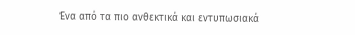Ένα από τα πιο ανθεκτικά και εντυπωσιακά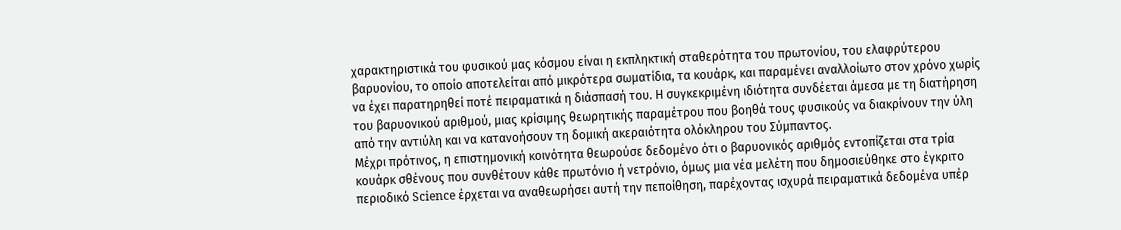χαρακτηριστικά του φυσικού μας κόσμου είναι η εκπληκτική σταθερότητα του πρωτονίου, του ελαφρύτερου βαρυονίου, το οποίο αποτελείται από μικρότερα σωματίδια, τα κουάρκ, και παραμένει αναλλοίωτο στον χρόνο χωρίς να έχει παρατηρηθεί ποτέ πειραματικά η διάσπασή του. Η συγκεκριμένη ιδιότητα συνδέεται άμεσα με τη διατήρηση του βαρυονικού αριθμού, μιας κρίσιμης θεωρητικής παραμέτρου που βοηθά τους φυσικούς να διακρίνουν την ύλη από την αντιύλη και να κατανοήσουν τη δομική ακεραιότητα ολόκληρου του Σύμπαντος.
Μέχρι πρότινος, η επιστημονική κοινότητα θεωρούσε δεδομένο ότι ο βαρυονικός αριθμός εντοπίζεται στα τρία κουάρκ σθένους που συνθέτουν κάθε πρωτόνιο ή νετρόνιο, όμως μια νέα μελέτη που δημοσιεύθηκε στο έγκριτο περιοδικό Science έρχεται να αναθεωρήσει αυτή την πεποίθηση, παρέχοντας ισχυρά πειραματικά δεδομένα υπέρ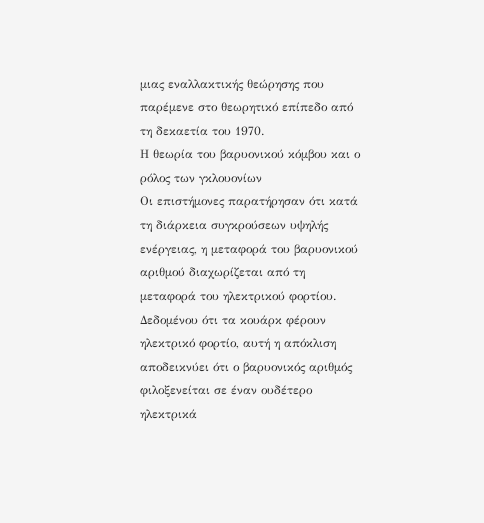μιας εναλλακτικής θεώρησης που παρέμενε στο θεωρητικό επίπεδο από τη δεκαετία του 1970.
Η θεωρία του βαρυονικού κόμβου και ο ρόλος των γκλουονίων
Οι επιστήμονες παρατήρησαν ότι κατά τη διάρκεια συγκρούσεων υψηλής ενέργειας, η μεταφορά του βαρυονικού αριθμού διαχωρίζεται από τη μεταφορά του ηλεκτρικού φορτίου. Δεδομένου ότι τα κουάρκ φέρουν ηλεκτρικό φορτίο, αυτή η απόκλιση αποδεικνύει ότι ο βαρυονικός αριθμός φιλοξενείται σε έναν ουδέτερο ηλεκτρικά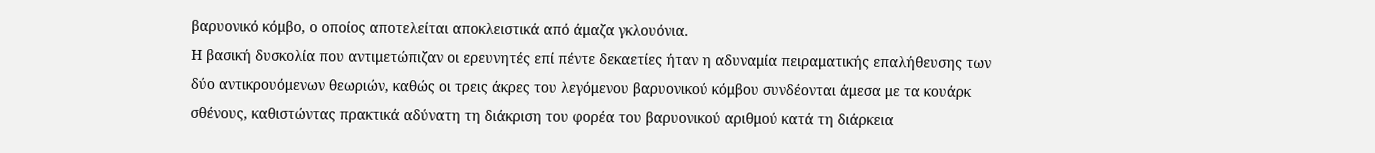βαρυονικό κόμβο, ο οποίος αποτελείται αποκλειστικά από άμαζα γκλουόνια.
Η βασική δυσκολία που αντιμετώπιζαν οι ερευνητές επί πέντε δεκαετίες ήταν η αδυναμία πειραματικής επαλήθευσης των δύο αντικρουόμενων θεωριών, καθώς οι τρεις άκρες του λεγόμενου βαρυονικού κόμβου συνδέονται άμεσα με τα κουάρκ σθένους, καθιστώντας πρακτικά αδύνατη τη διάκριση του φορέα του βαρυονικού αριθμού κατά τη διάρκεια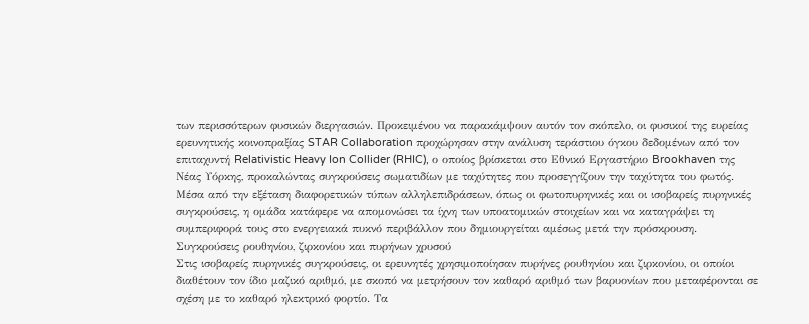των περισσότερων φυσικών διεργασιών. Προκειμένου να παρακάμψουν αυτόν τον σκόπελο, οι φυσικοί της ευρείας ερευνητικής κοινοπραξίας STAR Collaboration προχώρησαν στην ανάλυση τεράστιου όγκου δεδομένων από τον επιταχυντή Relativistic Heavy Ion Collider (RHIC), ο οποίος βρίσκεται στο Εθνικό Εργαστήριο Brookhaven της Νέας Υόρκης, προκαλώντας συγκρούσεις σωματιδίων με ταχύτητες που προσεγγίζουν την ταχύτητα του φωτός. Μέσα από την εξέταση διαφορετικών τύπων αλληλεπιδράσεων, όπως οι φωτοπυρηνικές και οι ισοβαρείς πυρηνικές συγκρούσεις, η ομάδα κατάφερε να απομονώσει τα ίχνη των υποατομικών στοιχείων και να καταγράψει τη συμπεριφορά τους στο ενεργειακά πυκνό περιβάλλον που δημιουργείται αμέσως μετά την πρόσκρουση.
Συγκρούσεις ρουθηνίου, ζιρκονίου και πυρήνων χρυσού
Στις ισοβαρείς πυρηνικές συγκρούσεις, οι ερευνητές χρησιμοποίησαν πυρήνες ρουθηνίου και ζιρκονίου, οι οποίοι διαθέτουν τον ίδιο μαζικό αριθμό, με σκοπό να μετρήσουν τον καθαρό αριθμό των βαρυονίων που μεταφέρονται σε σχέση με το καθαρό ηλεκτρικό φορτίο. Τα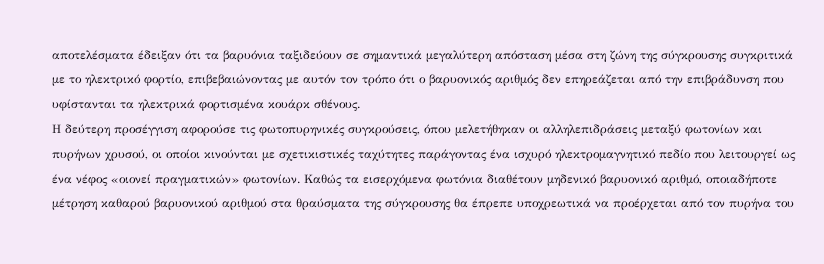αποτελέσματα έδειξαν ότι τα βαρυόνια ταξιδεύουν σε σημαντικά μεγαλύτερη απόσταση μέσα στη ζώνη της σύγκρουσης συγκριτικά με το ηλεκτρικό φορτίο, επιβεβαιώνοντας με αυτόν τον τρόπο ότι ο βαρυονικός αριθμός δεν επηρεάζεται από την επιβράδυνση που υφίστανται τα ηλεκτρικά φορτισμένα κουάρκ σθένους.
Η δεύτερη προσέγγιση αφορούσε τις φωτοπυρηνικές συγκρούσεις, όπου μελετήθηκαν οι αλληλεπιδράσεις μεταξύ φωτονίων και πυρήνων χρυσού, οι οποίοι κινούνται με σχετικιστικές ταχύτητες παράγοντας ένα ισχυρό ηλεκτρομαγνητικό πεδίο που λειτουργεί ως ένα νέφος «οιονεί πραγματικών» φωτονίων. Καθώς τα εισερχόμενα φωτόνια διαθέτουν μηδενικό βαρυονικό αριθμό, οποιαδήποτε μέτρηση καθαρού βαρυονικού αριθμού στα θραύσματα της σύγκρουσης θα έπρεπε υποχρεωτικά να προέρχεται από τον πυρήνα του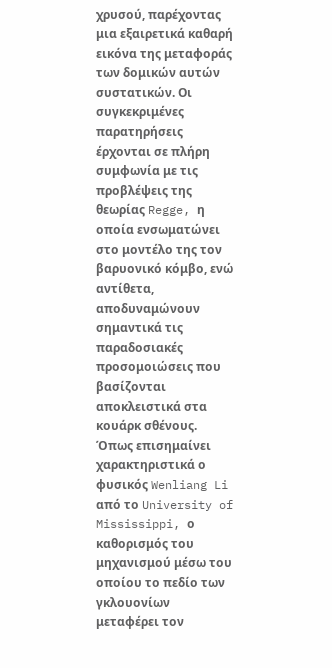χρυσού, παρέχοντας μια εξαιρετικά καθαρή εικόνα της μεταφοράς των δομικών αυτών συστατικών. Οι συγκεκριμένες παρατηρήσεις έρχονται σε πλήρη συμφωνία με τις προβλέψεις της θεωρίας Regge, η οποία ενσωματώνει στο μοντέλο της τον βαρυονικό κόμβο, ενώ αντίθετα, αποδυναμώνουν σημαντικά τις παραδοσιακές προσομοιώσεις που βασίζονται αποκλειστικά στα κουάρκ σθένους.
Όπως επισημαίνει χαρακτηριστικά ο φυσικός Wenliang Li από το University of Mississippi, ο καθορισμός του μηχανισμού μέσω του οποίου το πεδίο των γκλουονίων μεταφέρει τον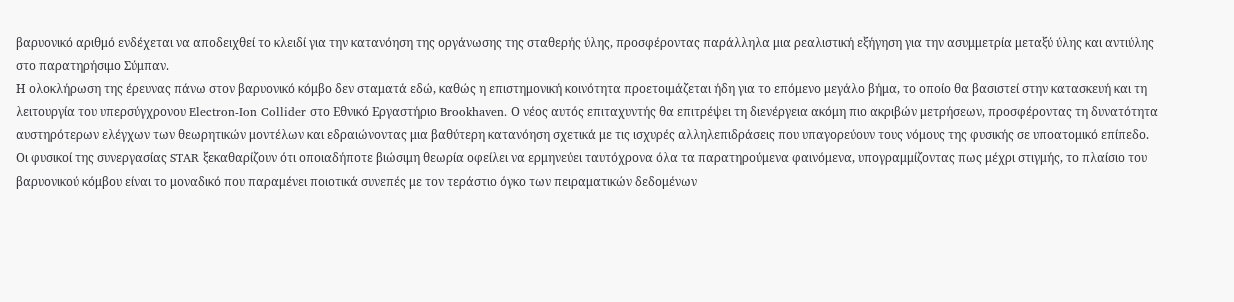βαρυονικό αριθμό ενδέχεται να αποδειχθεί το κλειδί για την κατανόηση της οργάνωσης της σταθερής ύλης, προσφέροντας παράλληλα μια ρεαλιστική εξήγηση για την ασυμμετρία μεταξύ ύλης και αντιύλης στο παρατηρήσιμο Σύμπαν.
Η ολοκλήρωση της έρευνας πάνω στον βαρυονικό κόμβο δεν σταματά εδώ, καθώς η επιστημονική κοινότητα προετοιμάζεται ήδη για το επόμενο μεγάλο βήμα, το οποίο θα βασιστεί στην κατασκευή και τη λειτουργία του υπερσύγχρονου Electron-Ion Collider στο Εθνικό Εργαστήριο Brookhaven. Ο νέος αυτός επιταχυντής θα επιτρέψει τη διενέργεια ακόμη πιο ακριβών μετρήσεων, προσφέροντας τη δυνατότητα αυστηρότερων ελέγχων των θεωρητικών μοντέλων και εδραιώνοντας μια βαθύτερη κατανόηση σχετικά με τις ισχυρές αλληλεπιδράσεις που υπαγορεύουν τους νόμους της φυσικής σε υποατομικό επίπεδο.
Οι φυσικοί της συνεργασίας STAR ξεκαθαρίζουν ότι οποιαδήποτε βιώσιμη θεωρία οφείλει να ερμηνεύει ταυτόχρονα όλα τα παρατηρούμενα φαινόμενα, υπογραμμίζοντας πως μέχρι στιγμής, το πλαίσιο του βαρυονικού κόμβου είναι το μοναδικό που παραμένει ποιοτικά συνεπές με τον τεράστιο όγκο των πειραματικών δεδομένων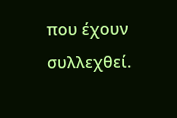που έχουν συλλεχθεί.